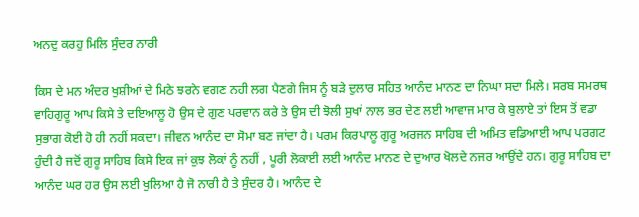ਅਨਦੁ ਕਰਹੁ ਮਿਲਿ ਸੁੰਦਰ ਨਾਰੀ

ਕਿਸ ਦੇ ਮਨ ਅੰਦਰ ਖੁਸ਼ੀਆਂ ਦੇ ਮਿਠੇ ਝਰਨੇ ਵਗਣ ਨਹੀ ਲਗ ਪੈਣਗੇ ਜਿਸ ਨੂੰ ਬੜੇ ਦੁਲਾਰ ਸਹਿਤ ਆਨੰਦ ਮਾਨਣ ਦਾ ਨਿਘਾ ਸਦਾ ਮਿਲੇ। ਸਰਬ ਸਮਰਥ ਵਾਹਿਗੁਰੂ ਆਪ ਕਿਸੇ ਤੇ ਦਇਆਲੂ ਹੋ ਉਸ ਦੇ ਗੁਣ ਪਰਵਾਨ ਕਰੇ ਤੇ ਉਸ ਦੀ ਝੋਲੀ ਸੁਖਾਂ ਨਾਲ ਭਰ ਦੇਣ ਲਈ ਆਵਾਜ ਮਾਰ ਕੇ ਬੁਲਾਏ ਤਾਂ ਇਸ ਤੋਂ ਵਡਾ ਸੁਭਾਗ ਕੋਈ ਹੋ ਹੀ ਨਹੀਂ ਸਕਦਾ। ਜੀਵਨ ਆਨੰਦ ਦਾ ਸੋਮਾ ਬਣ ਜਾਂਦਾ ਹੈ। ਪਰਮ ਕਿਰਪਾਲੂ ਗੁਰੂ ਅਰਜਨ ਸਾਹਿਬ ਦੀ ਅਮਿਤ ਵਡਿਆਈ ਆਪ ਪਰਗਟ ਹੁੰਦੀ ਹੈ ਜਦੋਂ ਗੁਰੂ ਸਾਹਿਬ ਕਿਸੇ ਇਕ ਜਾਂ ਕੁਝ ਲੋਕਾਂ ਨੂੰ ਨਹੀਂ , ਪੂਰੀ ਲੋਕਾਈ ਲਈ ਆਨੰਦ ਮਾਨਣ ਦੇ ਦੁਆਰ ਖੋਲਦੇ ਨਜਰ ਆਉਂਦੇ ਹਨ। ਗੁਰੂ ਸਾਹਿਬ ਦਾ ਆਨੰਦ ਘਰ ਹਰ ਉਸ ਲਈ ਖੁਲਿਆ ਹੈ ਜੋ ਨਾਰੀ ਹੈ ਤੇ ਸੁੰਦਰ ਹੈ। ਆਨੰਦ ਦੇ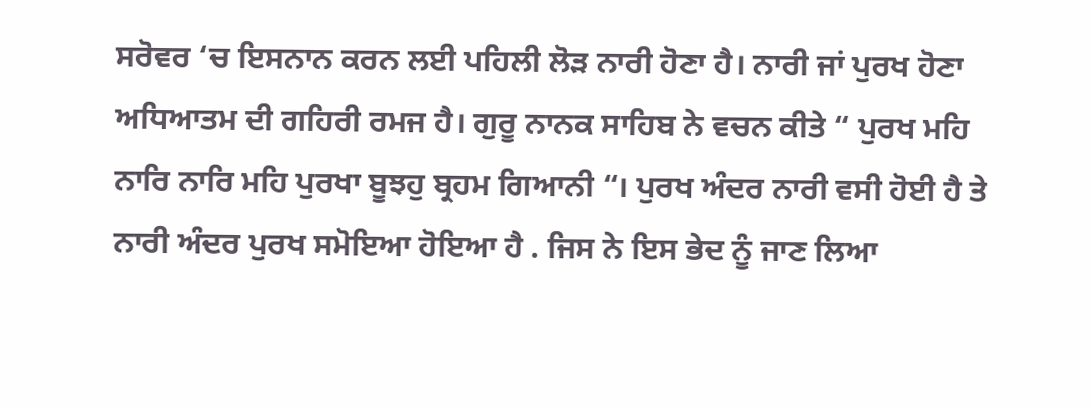ਸਰੋਵਰ ‘ਚ ਇਸਨਾਨ ਕਰਨ ਲਈ ਪਹਿਲੀ ਲੋੜ ਨਾਰੀ ਹੋਣਾ ਹੈ। ਨਾਰੀ ਜਾਂ ਪੁਰਖ ਹੋਣਾ ਅਧਿਆਤਮ ਦੀ ਗਹਿਰੀ ਰਮਜ ਹੈ। ਗੁਰੂ ਨਾਨਕ ਸਾਹਿਬ ਨੇ ਵਚਨ ਕੀਤੇ “ ਪੁਰਖ ਮਹਿ ਨਾਰਿ ਨਾਰਿ ਮਹਿ ਪੁਰਖਾ ਬੂਝਹੁ ਬ੍ਰਹਮ ਗਿਆਨੀ “। ਪੁਰਖ ਅੰਦਰ ਨਾਰੀ ਵਸੀ ਹੋਈ ਹੈ ਤੇ ਨਾਰੀ ਅੰਦਰ ਪੁਰਖ ਸਮੋਇਆ ਹੋਇਆ ਹੈ . ਜਿਸ ਨੇ ਇਸ ਭੇਦ ਨੂੰ ਜਾਣ ਲਿਆ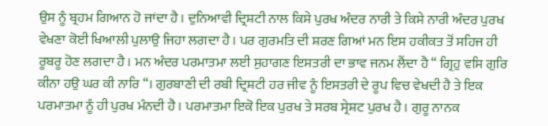ਉਸ ਨੂੰ ਬ੍ਰਹਮ ਗਿਆਨ ਹੋ ਜਾਂਦਾ ਹੈ। ਦੁਨਿਆਵੀ ਦ੍ਰਿਸ਼ਟੀ ਨਾਲ ਕਿਸੇ ਪੁਰਖ ਅੰਦਰ ਨਾਰੀ ਤੇ ਕਿਸੇ ਨਾਰੀ ਅੰਦਰ ਪੁਰਖ ਵੇਖਣਾ ਕੋਈ ਖਿਆਲੀ ਪੁਲਾਉ ਜਿਹਾ ਲਗਦਾ ਹੈ। ਪਰ ਗੁਰਮਤਿ ਦੀ ਸ਼ਰਣ ਗਿਆਂ ਮਨ ਇਸ ਹਕੀਕਤ ਤੋਂ ਸਹਿਜ ਹੀ ਰੂਬਰੂ ਹੋਣ ਲਗਦਾ ਹੈ। ਮਨ ਅੰਦਰ ਪਰਮਾਤਮਾ ਲਈ ਸੁਹਾਗਣ ਇਸਤਰੀ ਦਾ ਭਾਵ ਜਨਮ ਲੈਂਦਾ ਹੈ “ ਗ੍ਰਿਹੁ ਵਸਿ ਗੁਰਿ ਕੀਨਾ ਹਉ ਘਰ ਕੀ ਨਾਰਿ “। ਗੁਰਬਾਣੀ ਦੀ ਰਬੀ ਦ੍ਰਿਸ਼ਟੀ ਹਰ ਜੀਵ ਨੂੰ ਇਸਤਰੀ ਦੇ ਰੂਪ ਵਿਚ ਵੇਖਦੀ ਹੈ ਤੇ ਇਕ ਪਰਮਾਤਮਾ ਨੂੰ ਹੀ ਪੁਰਖ ਮੰਨਦੀ ਹੈ। ਪਰਮਾਤਮਾ ਇਕੋ ਇਕ ਪੁਰਖ ਤੇ ਸਰਬ ਸ੍ਰੇਸ਼ਟ ਪੁਰਖ ਹੈ। ਗੁਰੂ ਨਾਨਕ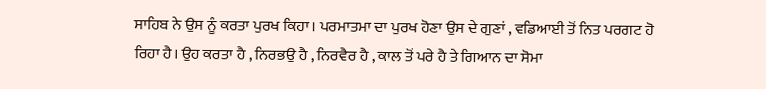ਸਾਹਿਬ ਨੇ ਉਸ ਨੂੰ ਕਰਤਾ ਪੁਰਖ ਕਿਹਾ। ਪਰਮਾਤਮਾ ਦਾ ਪੁਰਖ ਹੋਣਾ ਉਸ ਦੇ ਗੁਣਾਂ , ਵਡਿਆਈ ਤੋਂ ਨਿਤ ਪਰਗਟ ਹੋ ਰਿਹਾ ਹੈ। ਉਹ ਕਰਤਾ ਹੈ , ਨਿਰਭਉ ਹੈ , ਨਿਰਵੈਰ ਹੈ , ਕਾਲ ਤੋਂ ਪਰੇ ਹੈ ਤੇ ਗਿਆਨ ਦਾ ਸੋਮਾ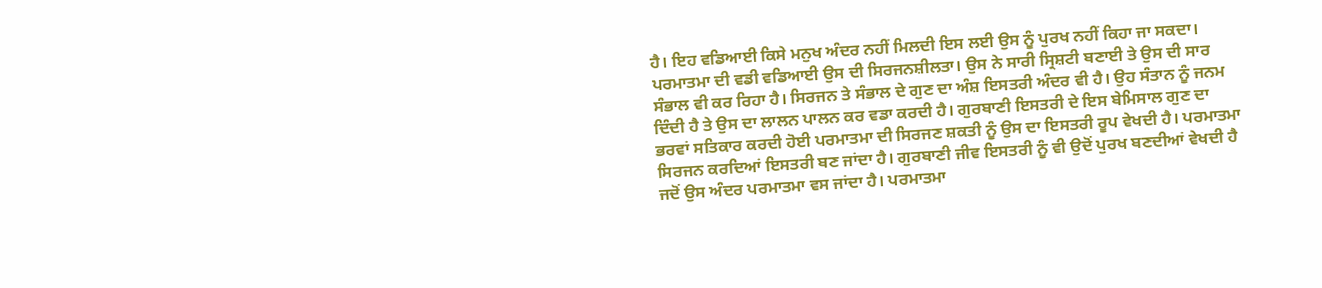ਹੈ। ਇਹ ਵਡਿਆਈ ਕਿਸੇ ਮਨੁਖ ਅੰਦਰ ਨਹੀਂ ਮਿਲਦੀ ਇਸ ਲਈ ਉਸ ਨੂੰ ਪੁਰਖ ਨਹੀਂ ਕਿਹਾ ਜਾ ਸਕਦਾ। ਪਰਮਾਤਮਾ ਦੀ ਵਡੀ ਵਡਿਆਈ ਉਸ ਦੀ ਸਿਰਜਨਸ਼ੀਲਤਾ। ਉਸ ਨੇ ਸਾਰੀ ਸ੍ਰਿਸ਼ਟੀ ਬਣਾਈ ਤੇ ਉਸ ਦੀ ਸਾਰ ਸੰਭਾਲ ਵੀ ਕਰ ਰਿਹਾ ਹੈ। ਸਿਰਜਨ ਤੇ ਸੰਭਾਲ ਦੇ ਗੁਣ ਦਾ ਅੰਸ਼ ਇਸਤਰੀ ਅੰਦਰ ਵੀ ਹੈ। ਉਹ ਸੰਤਾਨ ਨੂੰ ਜਨਮ ਦਿੰਦੀ ਹੈ ਤੇ ਉਸ ਦਾ ਲਾਲਨ ਪਾਲਨ ਕਰ ਵਡਾ ਕਰਦੀ ਹੈ। ਗੁਰਬਾਣੀ ਇਸਤਰੀ ਦੇ ਇਸ ਬੇਮਿਸਾਲ ਗੁਣ ਦਾ ਭਰਵਾਂ ਸਤਿਕਾਰ ਕਰਦੀ ਹੋਈ ਪਰਮਾਤਮਾ ਦੀ ਸਿਰਜਣ ਸ਼ਕਤੀ ਨੂੰ ਉਸ ਦਾ ਇਸਤਰੀ ਰੂਪ ਵੇਖਦੀ ਹੈ। ਪਰਮਾਤਮਾ ਸਿਰਜਨ ਕਰਦਿਆਂ ਇਸਤਰੀ ਬਣ ਜਾਂਦਾ ਹੈ। ਗੁਰਬਾਣੀ ਜੀਵ ਇਸਤਰੀ ਨੂੰ ਵੀ ਉਦੋਂ ਪੁਰਖ ਬਣਦੀਆਂ ਵੇਖਦੀ ਹੈ ਜਦੋਂ ਉਸ ਅੰਦਰ ਪਰਮਾਤਮਾ ਵਸ ਜਾਂਦਾ ਹੈ। ਪਰਮਾਤਮਾ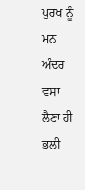ਪੁਰਖ ਨੂੰ ਮਨ ਅੰਦਰ ਵਸਾ ਲੈਣਾ ਹੀ ਭਲੀ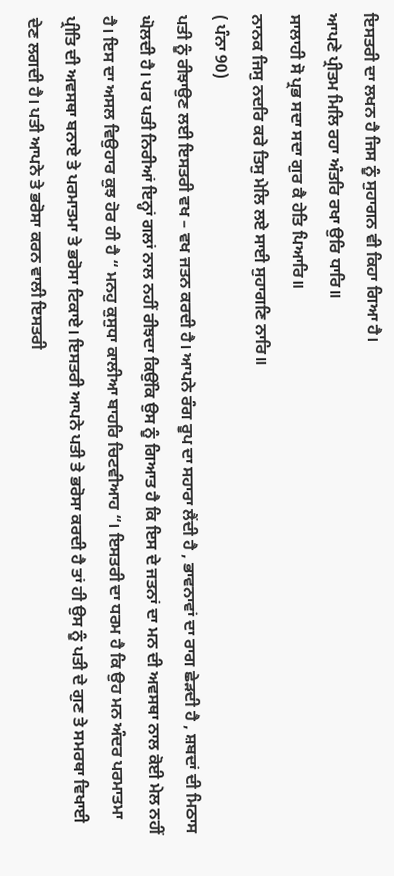ਇਸਤਰੀ ਦਾ ਲਖਨ ਹੈ ਜਿਸ ਨੂੰ ਸੁਹਾਗਨ ਵੀ ਕਿਹਾ ਗਿਆ ਹੈ।
ਆਪਣੇ ਪ੍ਰੀਤਮ ਮਿਲਿ ਰਹਾ ਅੰਤਰਿ ਰਖਾ ਉਰਿ ਧਾਰਿ॥
ਸਾਲਾਹੀ ਸੋ ਪ੍ਰਭ ਸਦਾ ਸਦਾ ਗੁਰ ਕੈ ਹੇਤਿ ਪਿਆਰਿ॥
ਨਾਨਕ ਜਿਸੁ ਨਦਰਿ ਕਰੇ ਤਿਸੁ ਮੇਲਿ ਲਏ ਸਾਈ ਸੁਹਾਗਣਿ ਨਾਰਿ॥
( ਪੰਨਾ 90)
ਪਤੀ ਨੂੰ ਰੀਝਾਉਣ ਲਈ ਇਸਤਰੀ ਵਖ – ਵਖ ਜਤਨ ਕਰਦੀ ਹੈ। ਆਪਨੇ ਰੰਗ ਰੂਪ ਦਾ ਸਹਾਰਾ ਲੈਂਦੀ ਹੈ , ਭਾਵਨਾਵਾਂ ਦਾ ਰਾਗ ਛੇੜਦੀ ਹੈ , ਸ਼ਬਦਾਂ ਦੀ ਮਿਠਾਸ ਘੋਲਦੀ ਹੈ। ਪਰ ਪਤੀ ਨਿਰੀਆਂ ਇਨ੍ਹਾਂ ਗਲਾਂ ਨਾਲ ਨਹੀਂ ਰੀਝਦਾ ਕਿਉਂਕਿ ਉਸ ਨੂੰ ਗਿਆਤ ਹੈ ਕਿ ਇਸ ਦੇ ਜਤਨਾਂ ਦਾ ਮਨ ਦੀ ਅਵਸਥਾ ਨਾਲ ਕੋਈ ਮੇਲ ਨਹੀਂ ਹੈ। ਇਸ ਦਾ ਅਸਲ ਵਿਉਹਾਰ ਕੁਝ ਹੋਰ ਹੀ ਹੈ “ ਮਨਹੁ ਕੁਸੁਧਾ ਕਾਲੀਆ ਬਾਹਰਿ ਚਿਟਵੀਆਹ “। ਇਸਤਰੀ ਦਾ ਧਰਮ ਹੈ ਕਿ ਉਹ ਮਨ ਅੰਦਰ ਪਰਮਾਤਮਾ ਪ੍ਰੀਤਿ ਦੀ ਅਵਸਥਾ ਬਨਾਏ ਤੇ ਪਰਮਾਤਮਾ ਤੇ ਭਰੋਸਾ ਟਿਕਾਏ। ਇਸਤਰੀ ਆਪਨੇ ਪਤੀ ਤੇ ਭਰੋਸਾ ਕਰਦੀ ਹੈ ਤਾਂ ਹੀ ਉਸ ਨੂੰ ਪਤੀ ਦੇ ਗੁਣ ਤੇ ਸਮਰਥਾ ਵਿਖਾਈ ਦੇਣ ਲਗਦੀ ਹੈ। ਪਤੀ ਆਪਨੇ ਤੇ ਭਰੋਸਾ ਕਰਨ ਵਾਲੀ ਇਸਤਰੀ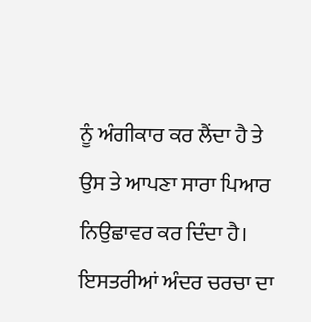ਨੂੰ ਅੰਗੀਕਾਰ ਕਰ ਲੈਂਦਾ ਹੈ ਤੇ ਉਸ ਤੇ ਆਪਣਾ ਸਾਰਾ ਪਿਆਰ ਨਿਉਛਾਵਰ ਕਰ ਦਿੰਦਾ ਹੈ। ਇਸਤਰੀਆਂ ਅੰਦਰ ਚਰਚਾ ਦਾ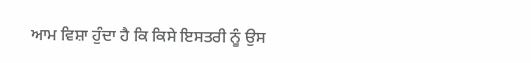ਆਮ ਵਿਸ਼ਾ ਹੁੰਦਾ ਹੈ ਕਿ ਕਿਸੇ ਇਸਤਰੀ ਨੂੰ ਉਸ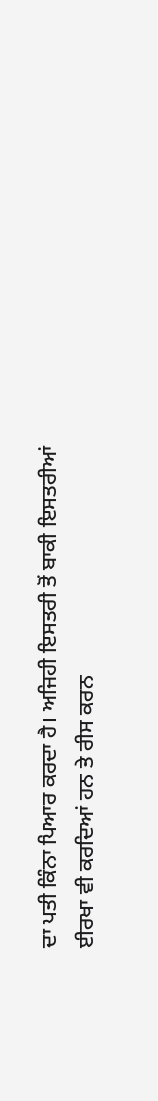ਦਾ ਪਤੀ ਕਿੰਨਾ ਪਿਆਰ ਕਰਦਾ ਹੈ। ਅਜਿਹੀ ਇਸਤਰੀ ਤੋਂ ਬਾਕੀ ਇਸਤਰੀਆਂ ਈਰਖਾ ਵੀ ਕਰਦਿਆਂ ਹਨ ਤੇ ਰੀਸ ਕਰਨ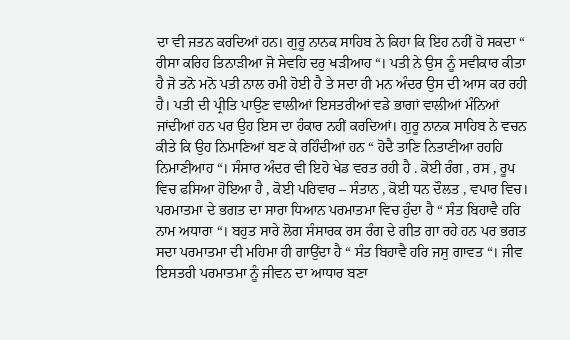ਦਾ ਵੀ ਜਤਨ ਕਰਦਿਆਂ ਹਨ। ਗੁਰੂ ਨਾਨਕ ਸਾਹਿਬ ਨੇ ਕਿਹਾ ਕਿ ਇਹ ਨਹੀਂ ਹੋ ਸਕਦਾ “ ਰੀਸਾ ਕਰਿਹ ਤਿਨਾੜੀਆ ਜੋ ਸੇਵਹਿ ਦਰੁ ਖੜੀਆਹ “। ਪਤੀ ਨੇ ਉਸ ਨੂੰ ਸਵੀਕਾਰ ਕੀਤਾ ਹੈ ਜੋ ਤਨੋ ਮਨੋ ਪਤੀ ਨਾਲ ਰਮੀ ਹੋਈ ਹੈ ਤੇ ਸਦਾ ਹੀ ਮਨ ਅੰਦਰ ਉਸ ਦੀ ਆਸ ਕਰ ਰਹੀ ਹੈ। ਪਤੀ ਦੀ ਪ੍ਰੀਤਿ ਪਾਉਣ ਵਾਲੀਆਂ ਇਸਤਰੀਆਂ ਵਡੇ ਭਾਗਾਂ ਵਾਲੀਆਂ ਮੰਨਿਆਂ ਜਾਂਦੀਆਂ ਹਨ ਪਰ ਉਹ ਇਸ ਦਾ ਹੰਕਾਰ ਨਹੀਂ ਕਰਦਿਆਂ। ਗੁਰੂ ਨਾਨਕ ਸਾਹਿਬ ਨੇ ਵਚਨ ਕੀਤੇ ਕਿ ਉਹ ਨਿਮਾਣਿਆਂ ਬਣ ਕੇ ਰਹਿੰਦੀਆਂ ਹਨ “ ਹੋਦੈ ਤਾਣਿ ਨਿਤਾਣੀਆ ਰਹਹਿ ਨਿਮਾਣੀਆਹ “। ਸੰਸਾਰ ਅੰਦਰ ਵੀ ਇਹੋ ਖੇਡ ਵਰਤ ਰਹੀ ਹੈ . ਕੋਈ ਰੰਗ , ਰਸ , ਰੂਪ ਵਿਚ ਫਸਿਆ ਹੋਇਆ ਹੈ , ਕੋਈ ਪਰਿਵਾਰ – ਸੰਤਾਨ , ਕੋਈ ਧਨ ਦੌਲਤ , ਵਪਾਰ ਵਿਚ। ਪਰਮਾਤਮਾ ਦੇ ਭਗਤ ਦਾ ਸਾਰਾ ਧਿਆਨ ਪਰਮਾਤਮਾ ਵਿਚ ਹੁੰਦਾ ਹੈ “ ਸੰਤ ਬਿਹਾਵੈ ਹਰਿ ਨਾਮ ਅਧਾਰਾ “। ਬਹੁਤ ਸਾਰੇ ਲੋਗ ਸੰਸਾਰਕ ਰਸ ਰੰਗ ਦੇ ਗੀਤ ਗਾ ਰਹੇ ਹਨ ਪਰ ਭਗਤ ਸਦਾ ਪਰਮਾਤਮਾ ਦੀ ਮਹਿਮਾ ਹੀ ਗਾਉਂਦਾ ਹੈ “ ਸੰਤ ਬਿਹਾਵੈ ਹਰਿ ਜਸੁ ਗਾਵਤ “। ਜੀਵ ਇਸਤਰੀ ਪਰਮਾਤਮਾ ਨੂੰ ਜੀਵਨ ਦਾ ਆਧਾਰ ਬਣਾ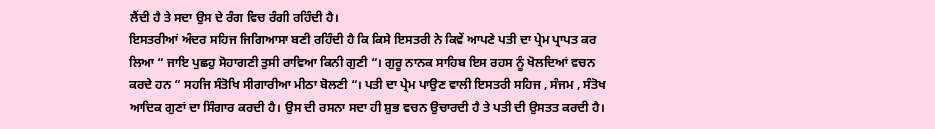ਲੈਂਦੀ ਹੈ ਤੇ ਸਦਾ ਉਸ ਦੇ ਰੰਗ ਵਿਚ ਰੰਗੀ ਰਹਿੰਦੀ ਹੈ।
ਇਸਤਰੀਆਂ ਅੰਦਰ ਸਹਿਜ ਜਿਗਿਆਸਾ ਬਣੀ ਰਹਿੰਦੀ ਹੈ ਕਿ ਕਿਸੇ ਇਸਤਰੀ ਨੇ ਕਿਵੇਂ ਆਪਣੇ ਪਤੀ ਦਾ ਪ੍ਰੇਮ ਪ੍ਰਾਪਤ ਕਰ ਲਿਆ “ ਜਾਇ ਪੁਛਹੁ ਸੋਹਾਗਣੀ ਤੁਸੀ ਰਾਵਿਆ ਕਿਨੀ ਗੁਣੀ “। ਗੁਰੂ ਨਾਨਕ ਸਾਹਿਬ ਇਸ ਰਹਸ ਨੂੰ ਖੋਲਦਿਆਂ ਵਚਨ ਕਰਦੇ ਹਨ “ ਸਹਜਿ ਸੰਤੋਖਿ ਸੀਗਾਰੀਆ ਮੀਠਾ ਬੋਲਣੀ “। ਪਤੀ ਦਾ ਪ੍ਰੇਮ ਪਾਉਣ ਵਾਲੀ ਇਸਤਰੀ ਸਹਿਜ , ਸੰਜਮ , ਸੰਤੋਖ ਆਦਿਕ ਗੁਣਾਂ ਦਾ ਸਿੰਗਾਰ ਕਰਦੀ ਹੈ। ਉਸ ਦੀ ਰਸਨਾ ਸਦਾ ਹੀ ਸ਼ੁਭ ਵਚਨ ਉਚਾਰਦੀ ਹੈ ਤੇ ਪਤੀ ਦੀ ਉਸਤਤ ਕਰਦੀ ਹੈ।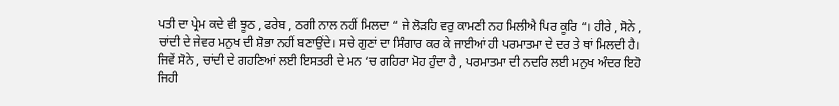ਪਤੀ ਦਾ ਪ੍ਰੇਮ ਕਦੇ ਵੀ ਝੂਠ , ਫਰੇਬ , ਠਗੀ ਨਾਲ ਨਹੀਂ ਮਿਲਦਾ “ ਜੇ ਲੋੜਹਿ ਵਰੁ ਕਾਮਣੀ ਨਹ ਮਿਲੀਐ ਪਿਰ ਕੂਰਿ “। ਹੀਰੇ , ਸੋਨੇ , ਚਾਂਦੀ ਦੇ ਜੇਵਰ ਮਨੁਖ ਦੀ ਸ਼ੋਭਾ ਨਹੀਂ ਬਣਾਉਂਦੇ। ਸਚੇ ਗੁਣਾਂ ਦਾ ਸਿੰਗਾਰ ਕਰ ਕੇ ਜਾਈਆਂ ਹੀ ਪਰਮਾਤਮਾ ਦੇ ਦਰ ਤੇ ਥਾਂ ਮਿਲਦੀ ਹੈ। ਜਿਵੇਂ ਸੋਨੇ , ਚਾਂਦੀ ਦੇ ਗਹਣਿਆਂ ਲਈ ਇਸਤਰੀ ਦੇ ਮਨ ‘ਚ ਗਹਿਰਾ ਮੋਹ ਹੁੰਦਾ ਹੈ , ਪਰਮਾਤਮਾ ਦੀ ਨਦਰਿ ਲਈ ਮਨੁਖ ਅੰਦਰ ਇਹੋ ਜਿਹੀ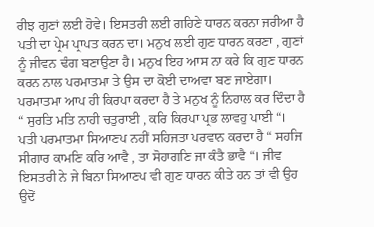ਰੀਝ ਗੁਣਾਂ ਲਈ ਹੋਵੇ। ਇਸਤਰੀ ਲਈ ਗਹਿਣੇ ਧਾਰਨ ਕਰਨਾ ਜਰੀਆ ਹੈ ਪਤੀ ਦਾ ਪ੍ਰੇਮ ਪ੍ਰਾਪਤ ਕਰਨ ਦਾ। ਮਨੁਖ ਲਈ ਗੁਣ ਧਾਰਨ ਕਰਣਾ , ਗੁਣਾਂ ਨੂੰ ਜੀਵਨ ਢੰਗ ਬਣਾਉਣਾ ਹੈ। ਮਨੁਖ ਇਹ ਆਸ ਨਾ ਕਰੇ ਕਿ ਗੁਣ ਧਾਰਨ ਕਰਨ ਨਾਲ ਪਰਮਾਤਮਾ ਤੇ ਉਸ ਦਾ ਕੋਈ ਦਾਅਵਾ ਬਣ ਜਾਏਗਾ। ਪਰਮਾਤਮਾ ਆਪ ਹੀ ਕਿਰਪਾ ਕਰਦਾ ਹੈ ਤੇ ਮਨੁਖ ਨੂੰ ਨਿਹਾਲ ਕਰ ਦਿੰਦਾ ਹੈ “ ਸੁਰਤਿ ਮਤਿ ਨਾਹੀ ਚਤੁਰਾਈ , ਕਰਿ ਕਿਰਪਾ ਪ੍ਰਭ ਲਾਵਹੁ ਪਾਈ “। ਪਤੀ ਪਰਮਾਤਮਾ ਸਿਆਣਪ ਨਹੀਂ ਸਹਿਜਤਾ ਪਰਵਾਨ ਕਰਦਾ ਹੈ “ ਸਹਜਿ ਸੀਗਾਰ ਕਾਮਣਿ ਕਰਿ ਆਵੈ , ਤਾ ਸੋਹਾਗਣਿ ਜਾ ਕੰਤੈ ਭਾਵੈ “। ਜੀਵ ਇਸਤਰੀ ਨੇ ਜੇ ਬਿਨਾ ਸਿਆਣਪ ਵੀ ਗੁਣ ਧਾਰਨ ਕੀਤੇ ਹਨ ਤਾਂ ਵੀ ਉਹ ਉਦੋਂ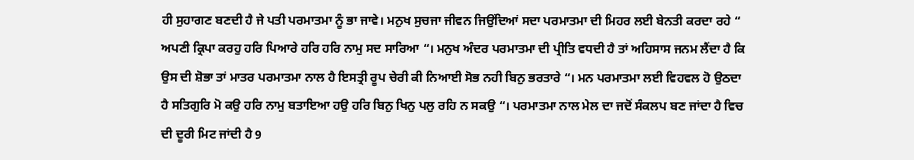ਹੀ ਸੁਹਾਗਣ ਬਣਦੀ ਹੈ ਜੇ ਪਤੀ ਪਰਮਾਤਮਾ ਨੂੰ ਭਾ ਜਾਵੇ। ਮਨੁਖ ਸੁਚਜਾ ਜੀਵਨ ਜਿਉਂਦਿਆਂ ਸਦਾ ਪਰਮਾਤਮਾ ਦੀ ਮਿਹਰ ਲਈ ਬੇਨਤੀ ਕਰਦਾ ਰਹੇ “ ਅਪਣੀ ਕ੍ਰਿਪਾ ਕਰਹੁ ਹਰਿ ਪਿਆਰੇ ਹਰਿ ਹਰਿ ਨਾਮੁ ਸਦ ਸਾਰਿਆ “। ਮਨੁਖ ਅੰਦਰ ਪਰਮਾਤਮਾ ਦੀ ਪ੍ਰੀਤਿ ਵਧਦੀ ਹੈ ਤਾਂ ਅਹਿਸਾਸ ਜਨਮ ਲੈਂਦਾ ਹੈ ਕਿ ਉਸ ਦੀ ਸ਼ੋਭਾ ਤਾਂ ਮਾਤਰ ਪਰਮਾਤਮਾ ਨਾਲ ਹੈ ਇਸਤ੍ਰੀ ਰੂਪ ਚੇਰੀ ਕੀ ਨਿਆਈ ਸੋਭ ਨਹੀ ਬਿਨੁ ਭਰਤਾਰੇ “। ਮਨ ਪਰਮਾਤਮਾ ਲਈ ਵਿਹਵਲ ਹੋ ਉਠਦਾ ਹੈ ਸਤਿਗੁਰਿ ਮੋ ਕਉ ਹਰਿ ਨਾਮੁ ਬਤਾਇਆ ਹਉ ਹਰਿ ਬਿਨੁ ਖਿਨੁ ਪਲੁ ਰਹਿ ਨ ਸਕਉ “। ਪਰਮਾਤਮਾ ਨਾਲ ਮੇਲ ਦਾ ਜਦੋਂ ਸੰਕਲਪ ਬਣ ਜਾਂਦਾ ਹੈ ਵਿਚ ਦੀ ਦੂਰੀ ਮਿਟ ਜਾਂਦੀ ਹੈ 9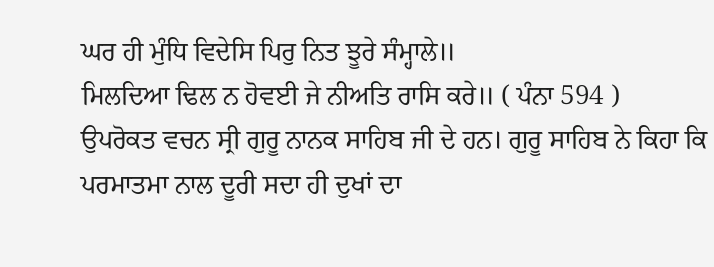ਘਰ ਹੀ ਮੁੰਧਿ ਵਿਦੇਸਿ ਪਿਰੁ ਨਿਤ ਝੂਰੇ ਸੰਮ੍ਹਾਲੇ॥
ਮਿਲਦਿਆ ਢਿਲ ਨ ਹੋਵਈ ਜੇ ਨੀਅਤਿ ਰਾਸਿ ਕਰੇ॥ ( ਪੰਨਾ 594 )
ਉਪਰੋਕਤ ਵਚਨ ਸ੍ਰੀ ਗੁਰੂ ਨਾਨਕ ਸਾਹਿਬ ਜੀ ਦੇ ਹਨ। ਗੁਰੂ ਸਾਹਿਬ ਨੇ ਕਿਹਾ ਕਿ ਪਰਮਾਤਮਾ ਨਾਲ ਦੂਰੀ ਸਦਾ ਹੀ ਦੁਖਾਂ ਦਾ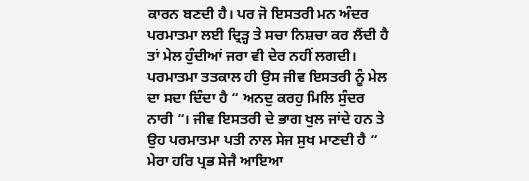ਕਾਰਨ ਬਣਦੀ ਹੈ। ਪਰ ਜੋ ਇਸਤਰੀ ਮਨ ਅੰਦਰ ਪਰਮਾਤਮਾ ਲਈ ਦ੍ਰਿੜ੍ਹ ਤੇ ਸਚਾ ਨਿਸ਼ਚਾ ਕਰ ਲੈਂਦੀ ਹੈ ਤਾਂ ਮੇਲ ਹੁੰਦੀਆਂ ਜਰਾ ਵੀ ਦੇਰ ਨਹੀਂ ਲਗਦੀ। ਪਰਮਾਤਮਾ ਤਤਕਾਲ ਹੀ ਉਸ ਜੀਵ ਇਸਤਰੀ ਨੂੰ ਮੇਲ ਦਾ ਸਦਾ ਦਿੰਦਾ ਹੈ “ ਅਨਦੁ ਕਰਹੁ ਮਿਲਿ ਸੁੰਦਰ ਨਾਰੀ “। ਜੀਵ ਇਸਤਰੀ ਦੇ ਭਾਗ ਖੁਲ ਜਾਂਦੇ ਹਨ ਤੇ ਉਹ ਪਰਮਾਤਮਾ ਪਤੀ ਨਾਲ ਸੇਜ ਸੁਖ ਮਾਣਦੀ ਹੈ “ ਮੇਰਾ ਹਰਿ ਪ੍ਰਭ ਸੇਜੈ ਆਇਆ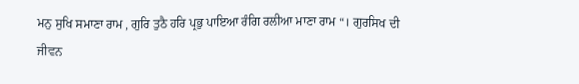ਮਨੁ ਸੁਖਿ ਸਮਾਣਾ ਰਾਮ , ਗੁਰਿ ਤੁਠੈ ਹਰਿ ਪ੍ਰਭੁ ਪਾਇਆ ਰੰਗਿ ਰਲੀਆ ਮਾਣਾ ਰਾਮ “। ਗੁਰਸਿਖ ਦੀ ਜੀਵਨ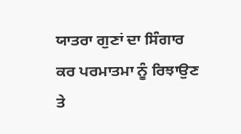ਯਾਤਰਾ ਗੁਣਾਂ ਦਾ ਸਿੰਗਾਰ ਕਰ ਪਰਮਾਤਮਾ ਨੂੰ ਰਿਝਾਉਣ ਤੇ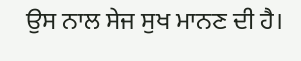ਉਸ ਨਾਲ ਸੇਜ ਸੁਖ ਮਾਨਣ ਦੀ ਹੈ।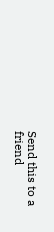Send this to a friend